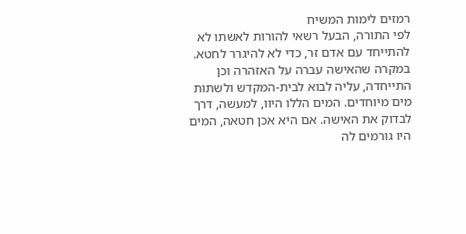רמזים לימות המשיח
לפי התורה, הבעל רשאי להורות לאשתו לא להתייחד עם אדם זר, כדי לא להיגרר לחטא. במקרה שהאישה עברה על האזהרה וכן התייחדה, עליה לבוא לבית-המקדש ולשתות מים מיוחדים. המים הללו היוו, למעשה, דרך לבדוק את האישה. אם היא אכן חטאה, המים היו גורמים לה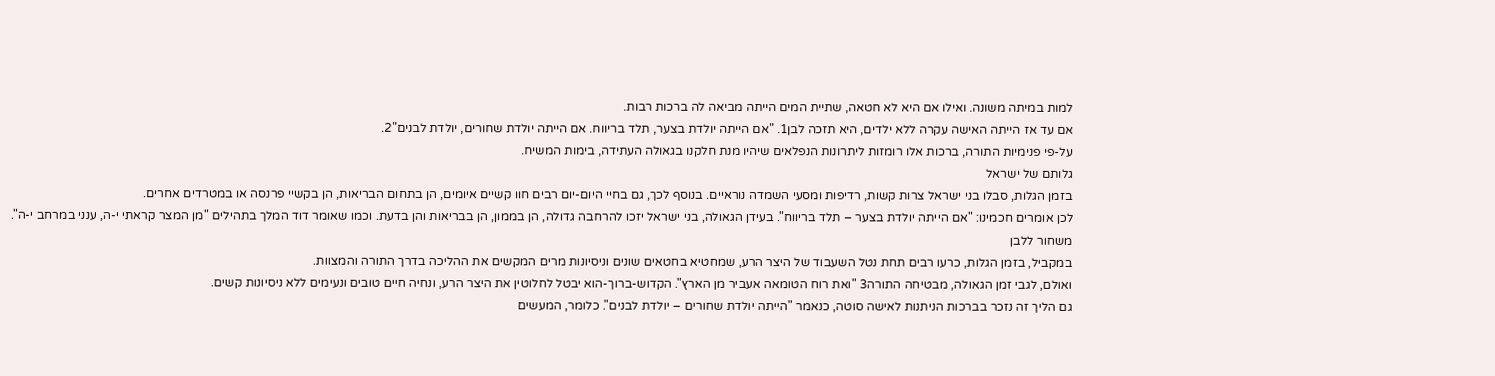למות במיתה משונה. ואילו אם היא לא חטאה, שתיית המים הייתה מביאה לה ברכות רבות.
אם עד אז הייתה האישה עקרה ללא ילדים, היא תזכה לבן1. "אם הייתה יולדת בצער, תלד בריווח. אם הייתה יולדת שחורים, יולדת לבנים"2.
על-פי פנימיות התורה, ברכות אלו רומזות ליתרונות הנפלאים שיהיו מנת חלקנו בגאולה העתידה, בימות המשיח.
גלותם של ישראל
בזמן הגלות, סבלו בני ישראל צרות קשות, רדיפות ומסעי השמדה נוראיים. בנוסף לכך, גם בחיי היום-יום רבים חוו קשיים איומים, הן בתחום הבריאות, הן בקשיי פרנסה או במטרדים אחרים.
לכן אומרים חכמינו: "אם הייתה יולדת בצער – תלד בריווח". בעידן הגאולה, בני ישראל יזכו להרחבה גדולה, הן בממון, הן בבריאות והן בדעת. וכמו שאומר דוד המלך בתהילים "מן המצר קראתי י-ה, ענני במרחב י-ה".
משחור ללבן
במקביל, בזמן הגלות, כרעו רבים תחת נטל השעבוד של היצר הרע, שמחטיא בחטאים שונים וניסיונות מרים המקשים את ההליכה בדרך התורה והמצוות.
ואולם, לגבי זמן הגאולה, מבטיחה התורה3 "ואת רוח הטומאה אעביר מן הארץ". הקדוש-ברוך-הוא יבטל לחלוטין את היצר הרע, ונחיה חיים טובים ונעימים ללא ניסיונות קשים.
גם הליך זה נזכר בברכות הניתנות לאישה סוטה, כנאמר "הייתה יולדת שחורים – יולדת לבנים". כלומר, המעשים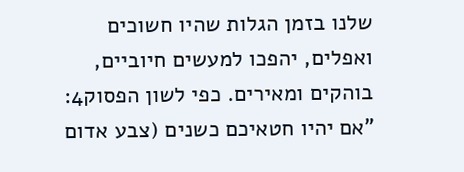שלנו בזמן הגלות שהיו חשוכים ואפלים, יהפכו למעשים חיוביים, בוהקים ומאירים. כפי לשון הפסוק4: "אם יהיו חטאיכם כשנים (צבע אדום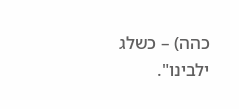כהה) – כשלג ילבינו".